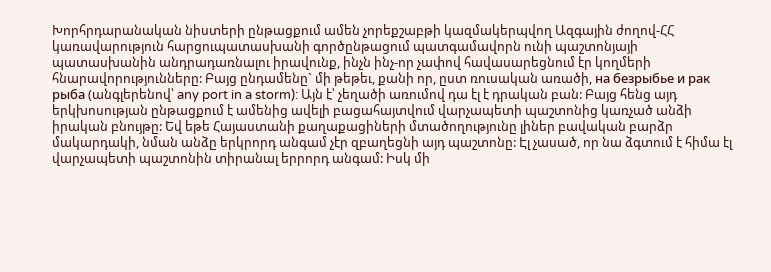Խորհրդարանական նիստերի ընթացքում ամեն չորեքշաբթի կազմակերպվող Ազգային ժողով-ՀՀ կառավարություն հարցուպատասխանի գործընթացում պատգամավորն ունի պաշտոնյայի պատասխանին անդրադառնալու իրավունք, ինչն ինչ-որ չափով հավասարեցնում էր կողմերի հնարավորությունները: Բայց ընդամենը` մի թեթեւ, քանի որ, ըստ ռուսական առածի, на безрыбье и рак рыба (անգլերենով՝ any port in a storm): Այն է՝ չեղածի առումով դա էլ է դրական բան: Բայց հենց այդ երկխոսության ընթացքում է ամենից ավելի բացահայտվում վարչապետի պաշտոնից կառչած անձի իրական բնույթը: Եվ եթե Հայաստանի քաղաքացիների մտածողությունը լիներ բավական բարձր մակարդակի, նման անձը երկրորդ անգամ չէր զբաղեցնի այդ պաշտոնը: Էլ չասած, որ նա ձգտում է հիմա էլ վարչապետի պաշտոնին տիրանալ երրորդ անգամ: Իսկ մի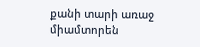քանի տարի առաջ միամտորեն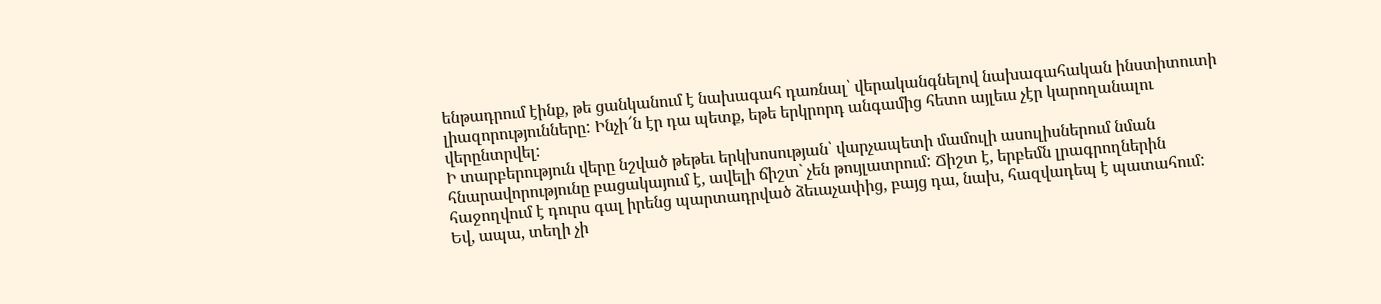ենթադրում էինք, թե ցանկանում է նախագահ դառնալ՝ վերականգնելով նախագահական ինստիտուտի լիազորությունները: Ինչի՜ն էր դա պետք, եթե երկրորդ անգամից հետո այլեւս չէր կարողանալու վերընտրվել:
Ի տարբերություն վերը նշված թեթեւ երկխոսության՝ վարչապետի մամուլի ասուլիսներում նման հնարավորությունը բացակայում է, ավելի ճիշտ` չեն թույլատրում: Ճիշտ է, երբեմն լրագրողներին հաջողվում է դուրս գալ իրենց պարտադրված ձեւաչափից, բայց դա, նախ, հազվադեպ է պատահում: Եվ, ապա, տեղի չի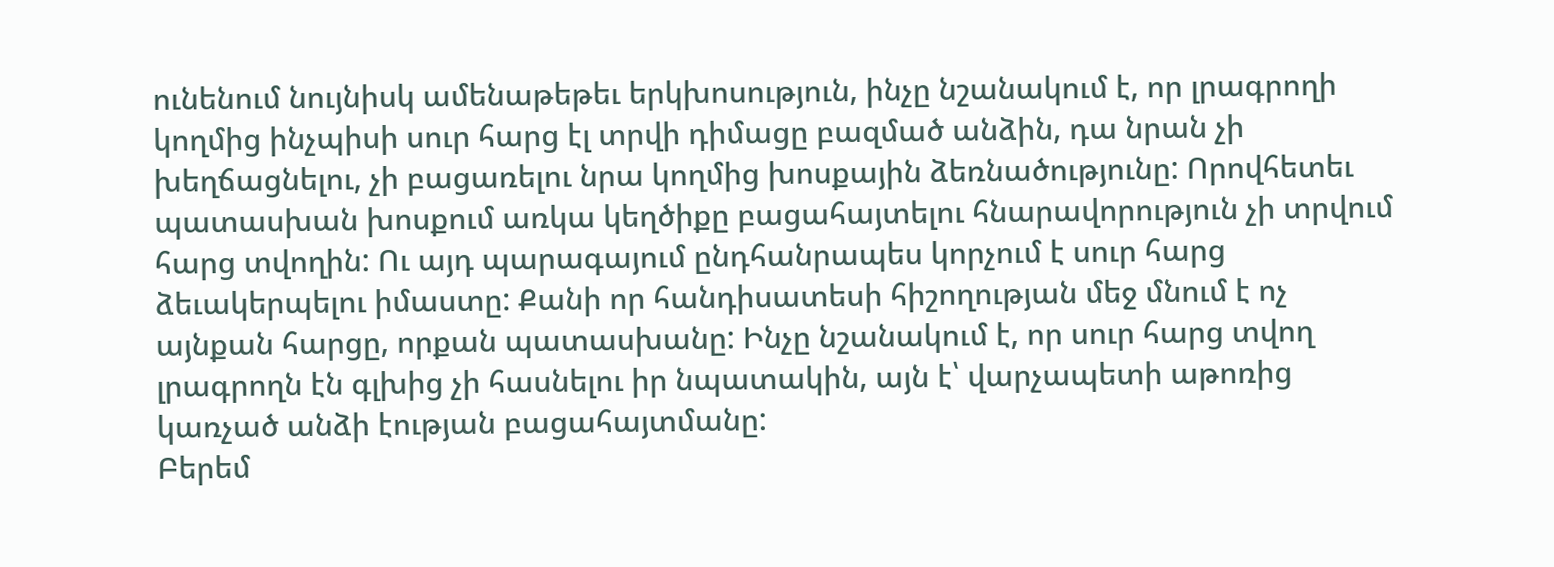ունենում նույնիսկ ամենաթեթեւ երկխոսություն, ինչը նշանակում է, որ լրագրողի կողմից ինչպիսի սուր հարց էլ տրվի դիմացը բազմած անձին, դա նրան չի խեղճացնելու, չի բացառելու նրա կողմից խոսքային ձեռնածությունը: Որովհետեւ պատասխան խոսքում առկա կեղծիքը բացահայտելու հնարավորություն չի տրվում հարց տվողին: Ու այդ պարագայում ընդհանրապես կորչում է սուր հարց ձեւակերպելու իմաստը: Քանի որ հանդիսատեսի հիշողության մեջ մնում է ոչ այնքան հարցը, որքան պատասխանը: Ինչը նշանակում է, որ սուր հարց տվող լրագրողն էն գլխից չի հասնելու իր նպատակին, այն է՝ վարչապետի աթոռից կառչած անձի էության բացահայտմանը:
Բերեմ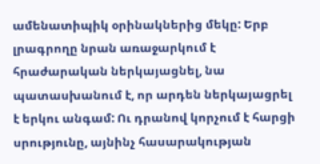ամենատիպիկ օրինակներից մեկը: Երբ լրագրողը նրան առաջարկում է հրաժարական ներկայացնել, նա պատասխանում է, որ արդեն ներկայացրել է երկու անգամ: Ու դրանով կորչում է հարցի սրությունը, այնինչ հասարակության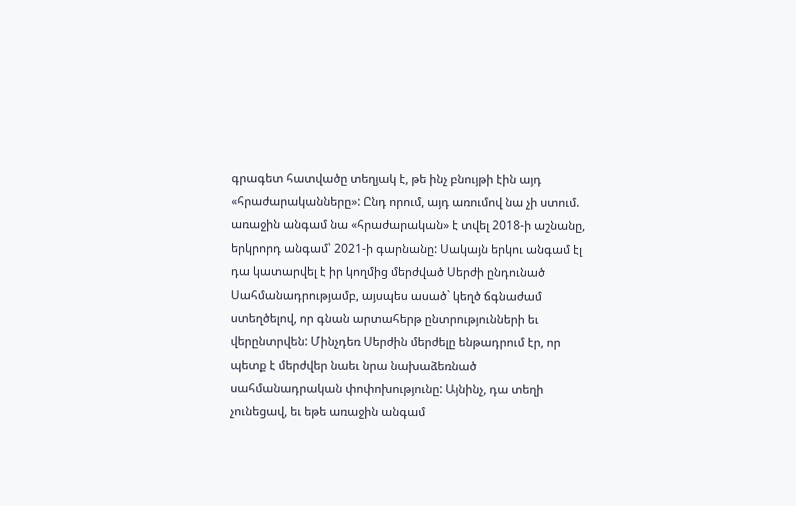գրագետ հատվածը տեղյակ է, թե ինչ բնույթի էին այդ «հրաժարականները»: Ընդ որում, այդ առումով նա չի ստում. առաջին անգամ նա «հրաժարական» է տվել 2018-ի աշնանը, երկրորդ անգամ՝ 2021-ի գարնանը: Սակայն երկու անգամ էլ դա կատարվել է իր կողմից մերժված Սերժի ընդունած Սահմանադրությամբ, այսպես ասած` կեղծ ճգնաժամ ստեղծելով, որ գնան արտահերթ ընտրությունների եւ վերընտրվեն: Մինչդեռ Սերժին մերժելը ենթադրում էր, որ պետք է մերժվեր նաեւ նրա նախաձեռնած սահմանադրական փոփոխությունը: Այնինչ, դա տեղի չունեցավ, եւ եթե առաջին անգամ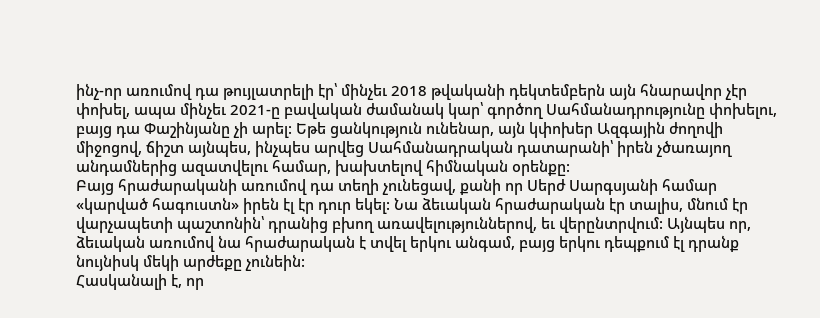ինչ-որ առումով դա թույլատրելի էր՝ մինչեւ 2018 թվականի դեկտեմբերն այն հնարավոր չէր փոխել, ապա մինչեւ 2021-ը բավական ժամանակ կար՝ գործող Սահմանադրությունը փոխելու, բայց դա Փաշինյանը չի արել: Եթե ցանկություն ունենար, այն կփոխեր Ազգային ժողովի միջոցով, ճիշտ այնպես, ինչպես արվեց Սահմանադրական դատարանի՝ իրեն չծառայող անդամներից ազատվելու համար, խախտելով հիմնական օրենքը:
Բայց հրաժարականի առումով դա տեղի չունեցավ, քանի որ Սերժ Սարգսյանի համար «կարված հագուստն» իրեն էլ էր դուր եկել: Նա ձեւական հրաժարական էր տալիս, մնում էր վարչապետի պաշտոնին՝ դրանից բխող առավելություններով, եւ վերընտրվում: Այնպես որ, ձեւական առումով նա հրաժարական է տվել երկու անգամ, բայց երկու դեպքում էլ դրանք նույնիսկ մեկի արժեքը չունեին:
Հասկանալի է, որ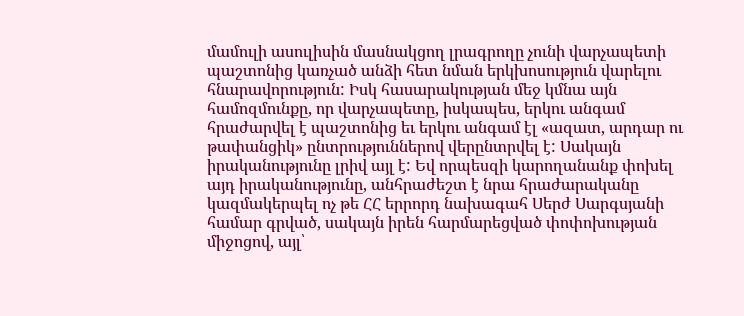մամուլի ասուլիսին մասնակցող լրագրողը չունի վարչապետի պաշտոնից կառչած անձի հետ նման երկխոսություն վարելու հնարավորություն: Իսկ հասարակության մեջ կմնա այն համոզմունքը, որ վարչապետը, իսկապես, երկու անգամ հրաժարվել է պաշտոնից եւ երկու անգամ էլ «ազատ, արդար ու թափանցիկ» ընտրություններով վերընտրվել է: Սակայն իրականությունը լրիվ այլ է: Եվ որպեսզի կարողանանք փոխել այդ իրականությունը, անհրաժեշտ է նրա հրաժարականը կազմակերպել ոչ թե ՀՀ երրորդ նախագահ Սերժ Սարգսյանի համար գրված, սակայն իրեն հարմարեցված փոփոխության միջոցով, այլ՝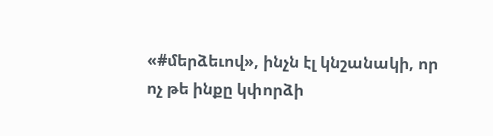«#մերձեւով», ինչն էլ կնշանակի, որ ոչ թե ինքը կփորձի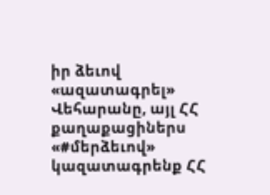իր ձեւով «ազատագրել» Վեհարանը, այլ ՀՀ քաղաքացիներս «#մերձեւով» կազատագրենք ՀՀ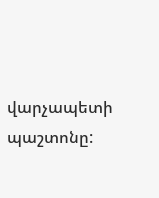վարչապետի պաշտոնը: